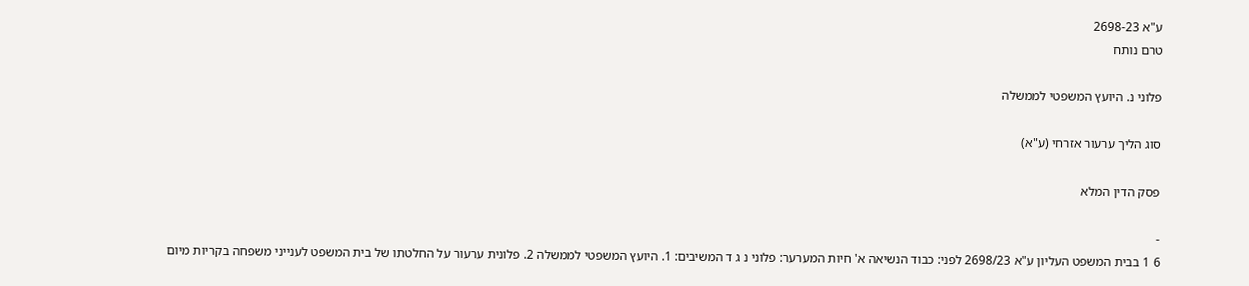ע"א 2698-23
טרם נותח

פלוני נ. היועץ המשפטי לממשלה

סוג הליך ערעור אזרחי (ע"א)

פסק הדין המלא

-
6 1 בבית המשפט העליון ע"א 2698/23 לפני: כבוד הנשיאה א' חיות המערער: פלוני נ ג ד המשיבים: 1. היועץ המשפטי לממשלה 2. פלונית ערעור על החלטתו של בית המשפט לענייני משפחה בקריות מיום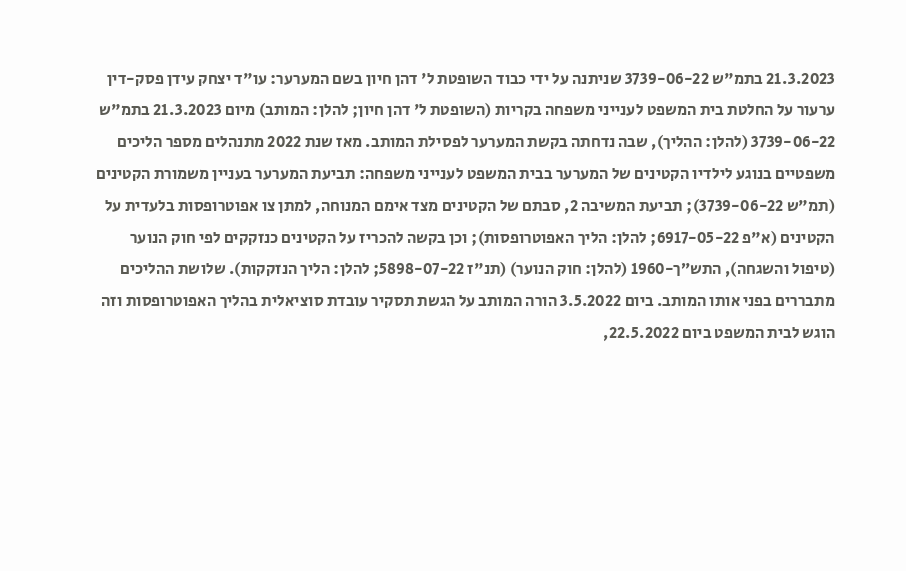21.3.2023 בתמ"ש 3739-06-22 שניתנה על ידי כבוד השופטת ל' דהן חיון בשם המערער: עו"ד יצחק עידן פסק-דין ערעור על החלטת בית המשפט לענייני משפחה בקריות (השופטת ל' דהן חיון; להלן: המותב) מיום 21.3.2023 בתמ"ש 3739-06-22 (להלן: ההליך), שבה נדחתה בקשת המערער לפסילת המותב. מאז שנת 2022 מתנהלים מספר הליכים משפטיים בנוגע לילדיו הקטינים של המערער בבית המשפט לענייני משפחה: תביעת המערער בעניין משמורת הקטינים (תמ"ש 3739-06-22); תביעת המשיבה 2, סבתם של הקטינים מצד אימם המנוחה, למתן צו אפוטרופסות בלעדית על הקטינים (א"פ 6917-05-22; להלן: הליך האפוטרופסות); וכן בקשה להכריז על הקטינים כנזקקים לפי חוק הנוער (טיפול והשגחה), התש״ך-1960 (להלן: חוק הנוער) (תנ"ז 5898-07-22; להלן: הליך הנזקקות). שלושת ההליכים מתבררים בפני אותו המותב. ביום 3.5.2022 הורה המותב על הגשת תסקיר עובדת סוציאלית בהליך האפוטרופסות וזה הוגש לבית המשפט ביום 22.5.2022,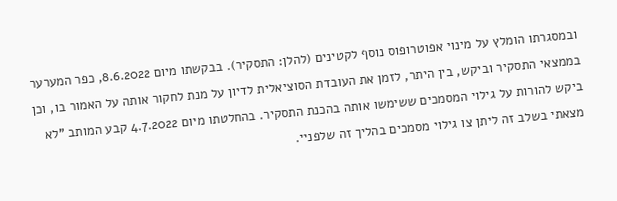ובמסגרתו הומלץ על מינוי אפוטרופוס נוסף לקטינים (להלן: התסקיר). בבקשתו מיום 8.6.2022, כפר המערער בממצאי התסקיר וביקש, בין היתר, לזמן את העובדת הסוציאלית לדיון על מנת לחקור אותה על האמור בו, וכן ביקש להורות על גילוי המסמכים ששימשו אותה בהכנת התסקיר. בהחלטתו מיום 4.7.2022 קבע המותב "לא מצאתי בשלב זה ליתן צו גילוי מסמכים בהליך זה שלפניי.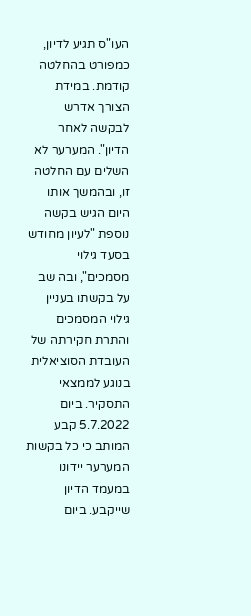העו"ס תגיע לדיון, כמפורט בהחלטה קודמת. במידת הצורך אדרש לבקשה לאחר הדיון". המערער לא השלים עם החלטה זו, ובהמשך אותו היום הגיש בקשה נוספת "לעיון מחודש בסעד גילוי מסמכים", ובה שב על בקשתו בעניין גילוי המסמכים והתרת חקירתה של העובדת הסוציאלית בנוגע לממצאי התסקיר. ביום 5.7.2022 קבע המותב כי כל בקשות המערער יידונו במעמד הדיון שייקבע. ביום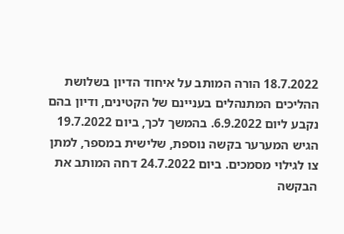18.7.2022 הורה המותב על איחוד הדיון בשלושת ההליכים המתנהלים בעניינם של הקטינים, ודיון בהם נקבע ליום 6.9.2022. בהמשך לכך, ביום 19.7.2022 הגיש המערער בקשה נוספת, שלישית במספר, למתן צו לגילוי מסמכים. ביום 24.7.2022 דחה המותב את הבקשה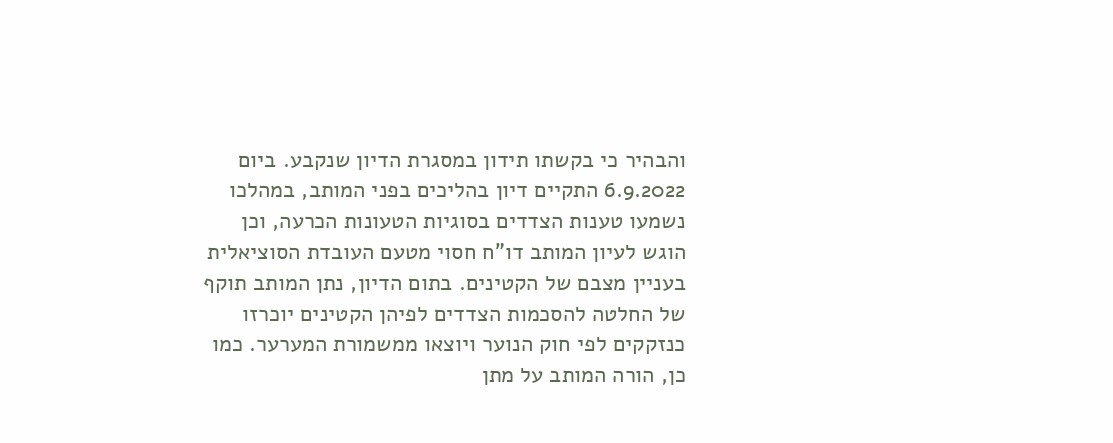והבהיר כי בקשתו תידון במסגרת הדיון שנקבע. ביום 6.9.2022 התקיים דיון בהליכים בפני המותב, במהלכו נשמעו טענות הצדדים בסוגיות הטעונות הכרעה, וכן הוגש לעיון המותב דו"ח חסוי מטעם העובדת הסוציאלית בעניין מצבם של הקטינים. בתום הדיון, נתן המותב תוקף של החלטה להסכמות הצדדים לפיהן הקטינים יוכרזו כנזקקים לפי חוק הנוער ויוצאו ממשמורת המערער. כמו כן, הורה המותב על מתן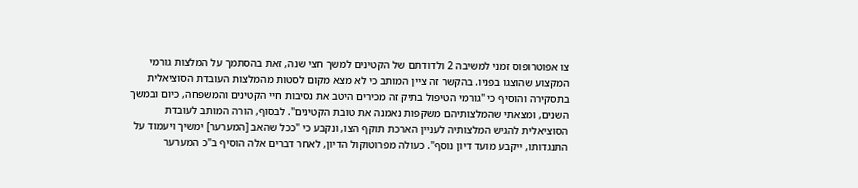צו אפוטרופוס זמני למשיבה 2 ולדודתם של הקטינים למשך חצי שנה, זאת בהסתמך על המלצות גורמי המקצוע שהוצגו בפניו. בהקשר זה ציין המותב כי לא מצא מקום לסטות מהמלצות העובדת הסוציאלית בתסקירה והוסיף כי "גורמי הטיפול בתיק זה מכירים היטב את נסיבות חיי הקטינים והמשפחה, כיום ובמשך השנים, ומצאתי שהמלצותיהם משקפות נאמנה את טובת הקטינים". לבסוף, הורה המותב לעובדת הסוציאלית להגיש המלצותיה לעניין הארכת תוקף הצו, ונקבע כי "ככל שהאב [המערער] ימשיך ויעמוד על התנגדותו, ייקבע מועד דיון נוסף". כעולה מפרוטוקול הדיון, לאחר דברים אלה הוסיף ב"כ המערער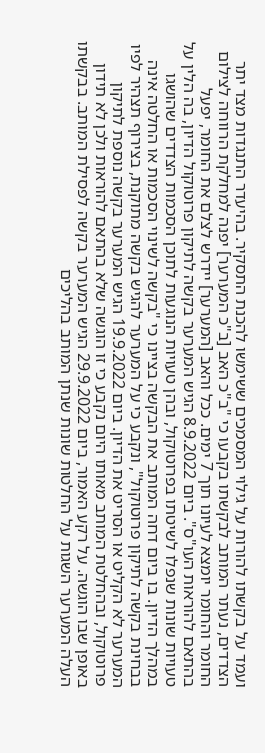ועמד על בקשתו להורות על גילוי המסמכים ששימשו להכנת התסקיר. בהיעדר התנגדות מצד יתר הצדדים, נעתר המותב לבקשתו בקבעו כי "ב"כ האב [ב"כ המערער] יפנה למחלקת הרווחה לצילום החומר והחומר יומצא לעיונו תוך 7 ימים. ככל והאב [המערער] יידרש לצלם את החומר, יפעל בהתאם להוראות העו"ס". ביום 8.9.2022 הגיש המערער בקשה לתיקון פרוטוקול הדיון, בה הלין על טעויות שונות שנפלו לשיטתו בפרוטוקול, ובהן טעויות הנוגעות לתוכן הסכמות הצדדים שהושגו במהלך הדיון. בו ביום דחה המותב את הבקשה בציינו כי "בקשה לשינוי הסכמות או החלטה אינה בבחינת בקשה לתיקון פרוטוקול", ונקבע כי על המערער להגיש בקשה מתוקנת, בצירוף תצהיר לפיו המערער לא הקליט או הסריט את הדיון. ביום 19.9.2022 הגיש המערער בקשה נוספת לתיקון פרוטוקול, ובהחלטת המותב מאותו היום נקבע כי זו הוגשה שלא בהתאם להוראות ולכן לא תידון באופן שבו הוגשה. על רקע האמור, ביום 29.9.2022 הגיש המערער בקשה לפסילת המותב. בבקשתו העלה המערער השגות על החלטות שונות שנתן המותב בהליכים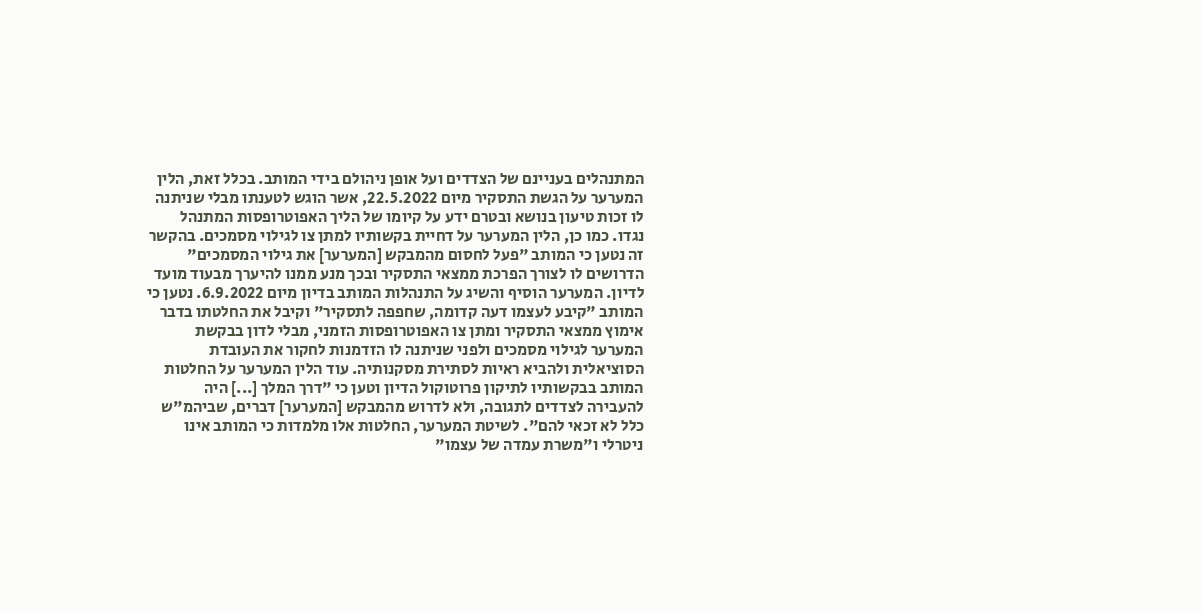המתנהלים בעניינם של הצדדים ועל אופן ניהולם בידי המותב. בכלל זאת, הלין המערער על הגשת התסקיר מיום 22.5.2022, אשר הוגש לטענתו מבלי שניתנה לו זכות טיעון בנושא ובטרם ידע על קיומו של הליך האפוטרופסות המתנהל נגדו. כמו כן, הלין המערער על דחיית בקשותיו למתן צו לגילוי מסמכים. בהקשר זה נטען כי המותב "פעל לחסום מהמבקש [המערער] את גילוי המסמכים" הדרושים לו לצורך הפרכת ממצאי התסקיר ובכך מנע ממנו להיערך מבעוד מועד לדיון. המערער הוסיף והשיג על התנהלות המותב בדיון מיום 6.9.2022. נטען כי המותב "קיבע לעצמו דעה קדומה, שחפפה לתסקיר" וקיבל את החלטתו בדבר אימוץ ממצאי התסקיר ומתן צו האפוטרופסות הזמני, מבלי לדון בבקשת המערער לגילוי מסמכים ולפני שניתנה לו הזדמנות לחקור את העובדת הסוציאלית ולהביא ראיות לסתירת מסקנותיה. עוד הלין המערער על החלטות המותב בבקשותיו לתיקון פרוטוקול הדיון וטען כי "דרך המלך [...] היה להעבירה לצדדים לתגובה, ולא לדרוש מהמבקש [המערער] דברים, שביהמ"ש כלל לא זכאי להם". לשיטת המערער, החלטות אלו מלמדות כי המותב אינו ניטרלי ו"משרת עמדה של עצמו"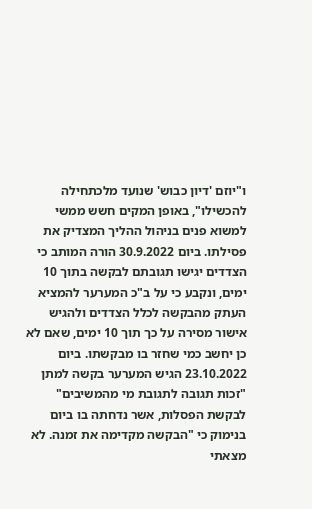ו"יוזם 'דיון כבוש' שנועד מלכתחילה להכשילו", באופן המקים חשש ממשי למשוא פנים בניהול ההליך המצדיק את פסילתו. ביום 30.9.2022 הורה המותב כי הצדדים יגישו תגובתם לבקשה בתוך 10 ימים, ונקבע כי על ב"כ המערער להמציא העתק מהבקשה לכלל הצדדים ולהגיש אישור מסירה על כך תוך 10 ימים, שאם לא כן יחשב כמי שחזר בו מבקשתו. ביום 23.10.2022 הגיש המערער בקשה למתן "זכות תגובה לתגובת מי מהמשיבים" לבקשת הפסלות, אשר נדחתה בו ביום בנימוק כי "הבקשה מקדימה את זמנה. לא מצאתי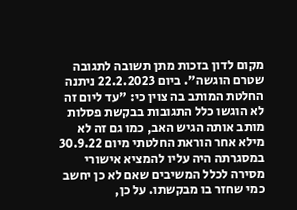מקום לדון בזכות מתן תשובה לתגובה שטרם הוגשה". ביום 22.2.2023 ניתנה החלטת המותב בה צוין כי: "עד ליום זה לא הוגשו כלל התגובות בבקשת פסלות מותב אותה הגיש האב, כמו גם זה לא מילא אחר הוראת החלטתי מיום 30.9.22 במסגרתה היה עליו להמציא אישורי מסירה לכלל המשיבים שאם לא כן יחשב כמי שחזר בו מבקשתו. על כן,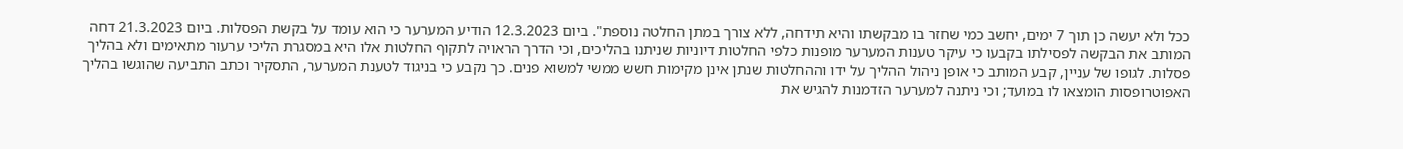ככל ולא יעשה כן תוך 7 ימים, יחשב כמי שחזר בו מבקשתו והיא תידחה, ללא צורך במתן החלטה נוספת". ביום 12.3.2023 הודיע המערער כי הוא עומד על בקשת הפסלות. ביום 21.3.2023 דחה המותב את הבקשה לפסילתו בקבעו כי עיקר טענות המערער מופנות כלפי החלטות דיוניות שניתנו בהליכים, וכי הדרך הראויה לתקוף החלטות אלו היא במסגרת הליכי ערעור מתאימים ולא בהליך פסלות. לגופו של עניין, קבע המותב כי אופן ניהול ההליך על ידו וההחלטות שנתן אינן מקימות חשש ממשי למשוא פנים. כך נקבע כי בניגוד לטענת המערער, התסקיר וכתב התביעה שהוגשו בהליך האפוטרופסות הומצאו לו במועד; וכי ניתנה למערער הזדמנות להגיש את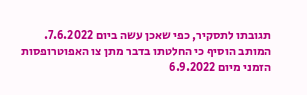תגובתו לתסקיר, כפי שאכן עשה ביום 7.6.2022. המותב הוסיף כי החלטתו בדבר מתן צו האפוטרופסות הזמני מיום 6.9.2022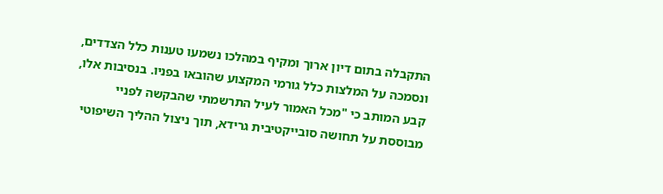התקבלה בתום דיון ארוך ומקיף במהלכו נשמעו טענות כלל הצדדים, ונסמכה על המלצות כלל גורמי המקצוע שהובאו בפניו. בנסיבות אלו, קבע המותב כי "מכל האמור לעיל התרשמתי שהבקשה לפניי מבוססת על תחושה סובייקטיבית גרידא, תוך ניצול ההליך השיפוטי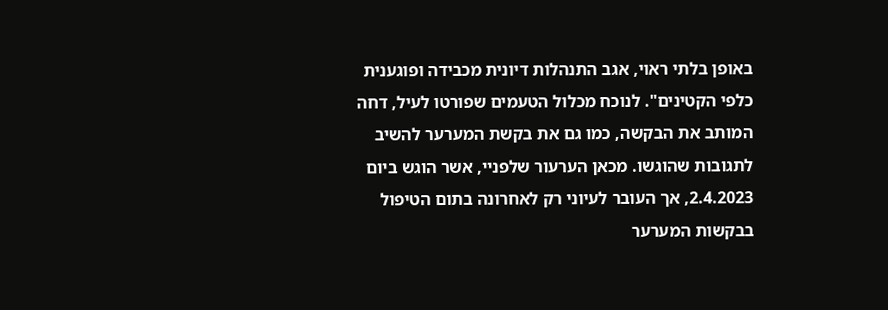באופן בלתי ראוי, אגב התנהלות דיונית מכבידה ופוגענית כלפי הקטינים". לנוכח מכלול הטעמים שפורטו לעיל, דחה המותב את הבקשה, כמו גם את בקשת המערער להשיב לתגובות שהוגשו. מכאן הערעור שלפניי, אשר הוגש ביום 2.4.2023, אך העובר לעיוני רק לאחרונה בתום הטיפול בבקשות המערער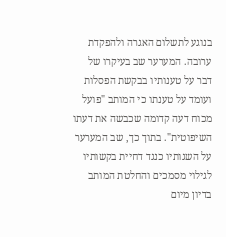בנוגע לתשלום האגרה ולהפקדת ערובה. המערער שב בעיקרו של דבר על טענותיו בבקשת הפסלות ועומד על טענתו כי המותב "פועל מכוח דעה קדומה שכבשה את דעתו השיפוטית". בתוך כך, שב המערער על השגותיו כנגד דחיית בקשותיו לגילוי מסמכים והחלטת המותב בדיון מיום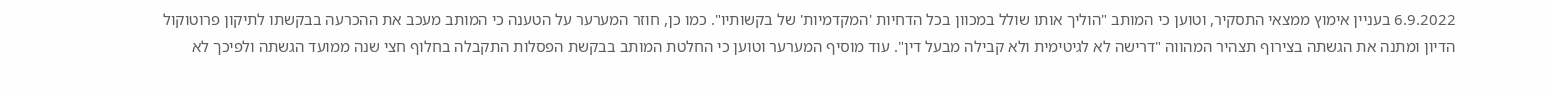6.9.2022 בעניין אימוץ ממצאי התסקיר, וטוען כי המותב "הוליך אותו שולל במכוון בכל הדחיות 'המקדמיות' של בקשותיו". כמו כן, חוזר המערער על הטענה כי המותב מעכב את ההכרעה בבקשתו לתיקון פרוטוקול הדיון ומתנה את הגשתה בצירוף תצהיר המהווה "דרישה לא לגיטימית ולא קבילה מבעל דין". עוד מוסיף המערער וטוען כי החלטת המותב בבקשת הפסלות התקבלה בחלוף חצי שנה ממועד הגשתה ולפיכך לא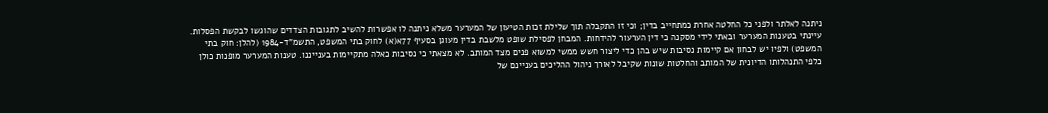ניתנה לאלתר ולפני כל החלטה אחרת כמתחייב בדין; וכי זו התקבלה תוך שלילת זכות הטיעון של המערער משלא ניתנה לו אפשרות להשיב לתגובות הצדדים שהוגשו לבקשת הפסלות. עיינתי בטענות המערער ובאתי לידי מסקנה כי דין הערעור להידחות. המבחן לפסילת שופט מלשבת בדין מעוגן בסעיף 77א(א) לחוק בתי המשפט, התשמ"ד-1984 (להלן: חוק בתי המשפט) ולפיו יש לבחון אם קיימות נסיבות שיש בהן כדי ליצור חשש ממשי למשוא פנים מצד המותב. לא מצאתי כי נסיבות כאלה מתקיימות בענייננו. טענות המערער מופנות כולן כלפי התנהלותו הדיונית של המותב והחלטות שונות שקיבל לאורך ניהול ההליכים בעניינם של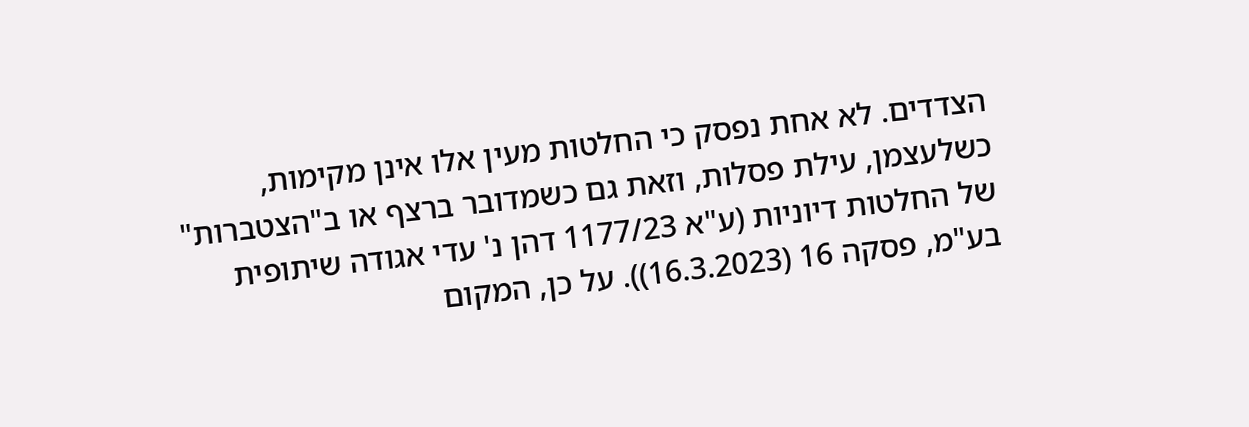הצדדים. לא אחת נפסק כי החלטות מעין אלו אינן מקימות, כשלעצמן, עילת פסלות, וזאת גם כשמדובר ברצף או ב"הצטברות" של החלטות דיוניות (ע"א 1177/23 דהן נ' עדי אגודה שיתופית בע"מ, פסקה 16 (16.3.2023)). על כן, המקום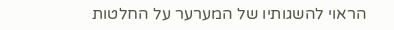הראוי להשגותיו של המערער על החלטות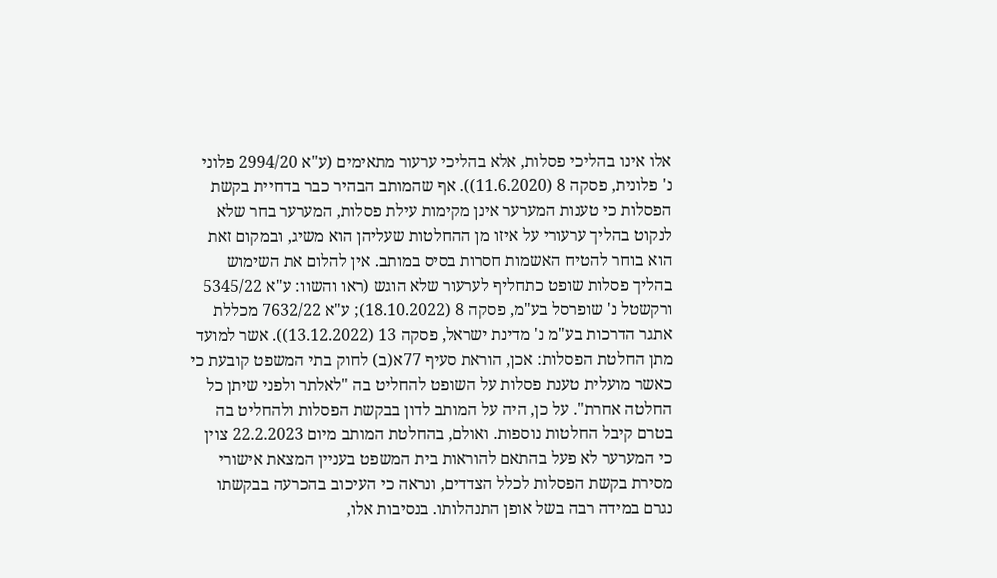אלו אינו בהליכי פסלות, אלא בהליכי ערעור מתאימים (ע"א 2994/20 פלוני נ' פלונית, פסקה 8 (11.6.2020)). אף שהמותב הבהיר כבר בדחיית בקשת הפסלות כי טענות המערער אינן מקימות עילת פסלות, המערער בחר שלא לנקוט בהליך ערעורי על איזו מן ההחלטות שעליהן הוא משיג, ובמקום זאת הוא בוחר להטיח האשמות חסרות בסיס במותב. אין להלום את השימוש בהליך פסלות שופט כתחליף לערעור שלא הוגש (ראו והשוו: ע"א 5345/22 ורקשטל נ' שופרסל בע"מ, פסקה 8 (18.10.2022); ע"א 7632/22 מכללת אתגר הדרכות בע"מ נ' מדינת ישראל, פסקה 13 (13.12.2022)). אשר למועד מתן החלטת הפסלות: אכן, הוראת סעיף 77א(ב) לחוק בתי המשפט קובעת כי כאשר מועלית טענת פסלות על השופט להחליט בה "לאלתר ולפני שיתן כל החלטה אחרת". על כן, היה על המותב לדון בבקשת הפסלות ולהחליט בה בטרם קיבל החלטות נוספות. ואולם, בהחלטת המותב מיום 22.2.2023 צוין כי המערער לא פעל בהתאם להוראות בית המשפט בעניין המצאת אישורי מסירת בקשת הפסלות לכלל הצדדים, ונראה כי העיכוב בהכרעה בבקשתו נגרם במידה רבה בשל אופן התנהלותו. בנסיבות אלו,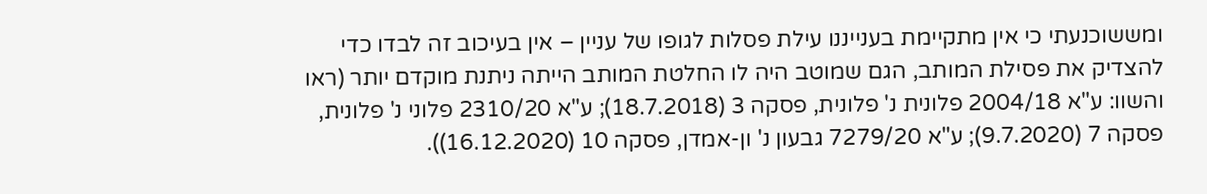ומששוכנעתי כי אין מתקיימת בענייננו עילת פסלות לגופו של עניין – אין בעיכוב זה לבדו כדי להצדיק את פסילת המותב, הגם שמוטב היה לו החלטת המותב הייתה ניתנת מוקדם יותר (ראו והשוו: ע"א 2004/18 פלונית נ' פלונית, פסקה 3 (18.7.2018); ע"א 2310/20 פלוני נ' פלונית, פסקה 7 (9.7.2020); ע"א 7279/20 גבעון נ' ון-אמדן, פסקה 10 (16.12.2020)).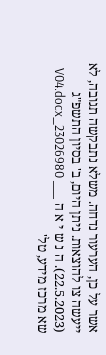אשר על כן, הערעור נדחה. משלא נתבקשה תגובה, לא ייעשה צו להוצאות. ניתן היום, ב' בסיון התשפ"ג (22.5.2023). ה נ ש י א ה ___ 23026980_V04.docx שא מרכז מידע, טל'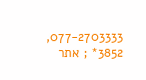077-2703333, 3852* ; אתר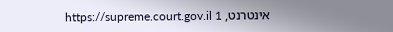אינטרנט, https://supreme.court.gov.il 1